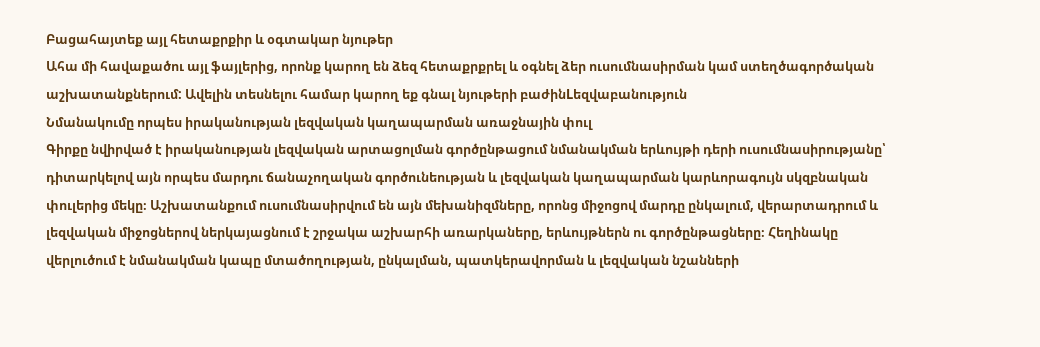Բացահայտեք այլ հետաքրքիր և օգտակար նյութեր
Ահա մի հավաքածու այլ ֆայլերից, որոնք կարող են ձեզ հետաքրքրել և օգնել ձեր ուսումնասիրման կամ ստեղծագործական աշխատանքներում: Ավելին տեսնելու համար կարող եք գնալ նյութերի բաժինLեզվաբանություն
Նմանակումը որպես իրականության լեզվական կաղապարման առաջնային փուլ
Գիրքը նվիրված է իրականության լեզվական արտացոլման գործընթացում նմանակման երևույթի դերի ուսումնասիրությանը՝ դիտարկելով այն որպես մարդու ճանաչողական գործունեության և լեզվական կաղապարման կարևորագույն սկզբնական փուլերից մեկը։ Աշխատանքում ուսումնասիրվում են այն մեխանիզմները, որոնց միջոցով մարդը ընկալում, վերարտադրում և լեզվական միջոցներով ներկայացնում է շրջակա աշխարհի առարկաները, երևույթներն ու գործընթացները։ Հեղինակը վերլուծում է նմանակման կապը մտածողության, ընկալման, պատկերավորման և լեզվական նշանների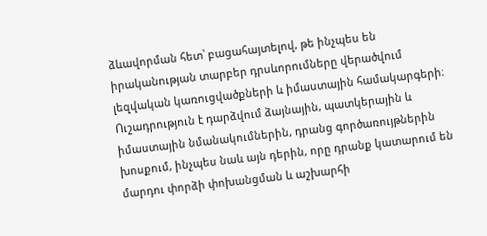ձևավորման հետ՝ բացահայտելով, թե ինչպես են իրականության տարբեր դրսևորումները վերածվում լեզվական կառուցվածքների և իմաստային համակարգերի։ Ուշադրություն է դարձվում ձայնային, պատկերային և իմաստային նմանակումներին, դրանց գործառույթներին խոսքում, ինչպես նաև այն դերին, որը դրանք կատարում են մարդու փորձի փոխանցման և աշխարհի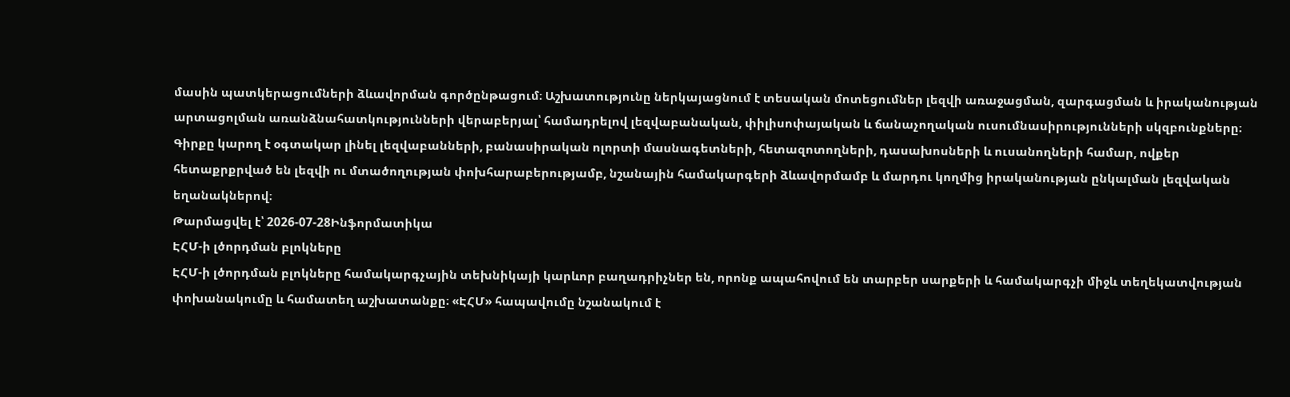մասին պատկերացումների ձևավորման գործընթացում։ Աշխատությունը ներկայացնում է տեսական մոտեցումներ լեզվի առաջացման, զարգացման և իրականության արտացոլման առանձնահատկությունների վերաբերյալ՝ համադրելով լեզվաբանական, փիլիսոփայական և ճանաչողական ուսումնասիրությունների սկզբունքները։ Գիրքը կարող է օգտակար լինել լեզվաբանների, բանասիրական ոլորտի մասնագետների, հետազոտողների, դասախոսների և ուսանողների համար, ովքեր հետաքրքրված են լեզվի ու մտածողության փոխհարաբերությամբ, նշանային համակարգերի ձևավորմամբ և մարդու կողմից իրականության ընկալման լեզվական եղանակներով։
Թարմացվել է՝ 2026-07-28Ինֆորմատիկա
ԷՀՄ-ի լծորդման բլոկները
ԷՀՄ-ի լծորդման բլոկները համակարգչային տեխնիկայի կարևոր բաղադրիչներ են, որոնք ապահովում են տարբեր սարքերի և համակարգչի միջև տեղեկատվության փոխանակումը և համատեղ աշխատանքը։ «ԷՀՄ» հապավումը նշանակում է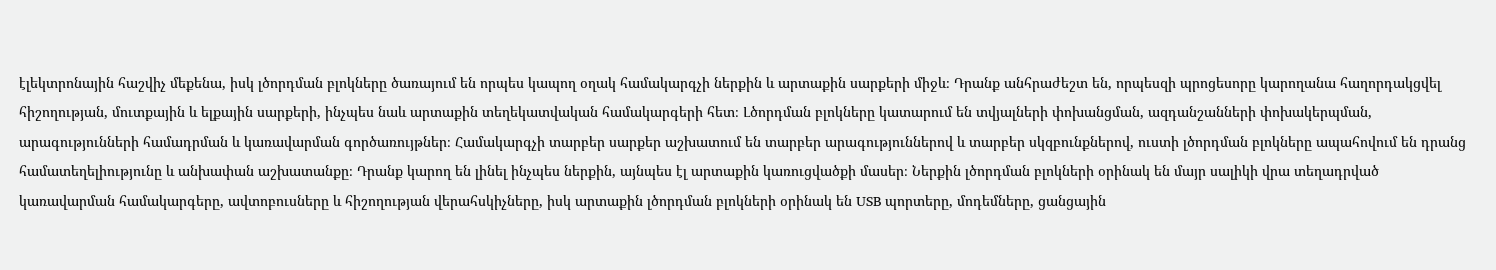էլեկտրոնային հաշվիչ մեքենա, իսկ լծորդման բլոկները ծառայում են որպես կապող օղակ համակարգչի ներքին և արտաքին սարքերի միջև։ Դրանք անհրաժեշտ են, որպեսզի պրոցեսորը կարողանա հաղորդակցվել հիշողության, մուտքային և ելքային սարքերի, ինչպես նաև արտաքին տեղեկատվական համակարգերի հետ։ Լծորդման բլոկները կատարում են տվյալների փոխանցման, ազդանշանների փոխակերպման, արագությունների համադրման և կառավարման գործառույթներ։ Համակարգչի տարբեր սարքեր աշխատում են տարբեր արագություններով և տարբեր սկզբունքներով, ուստի լծորդման բլոկները ապահովում են դրանց համատեղելիությունը և անխափան աշխատանքը։ Դրանք կարող են լինել ինչպես ներքին, այնպես էլ արտաքին կառուցվածքի մասեր։ Ներքին լծորդման բլոկների օրինակ են մայր սալիկի վրա տեղադրված կառավարման համակարգերը, ավտոբուսները և հիշողության վերահսկիչները, իսկ արտաքին լծորդման բլոկների օրինակ են USB պորտերը, մոդեմները, ցանցային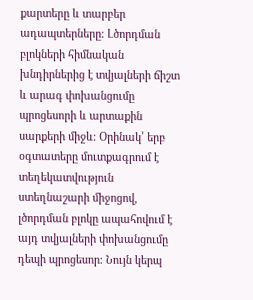քարտերը և տարբեր ադապտերները։ Լծորդման բլոկների հիմնական խնդիրներից է տվյալների ճիշտ և արագ փոխանցումը պրոցեսորի և արտաքին սարքերի միջև։ Օրինակ՝ երբ օգտատերը մուտքագրում է տեղեկատվություն ստեղնաշարի միջոցով, լծորդման բլոկը ապահովում է այդ տվյալների փոխանցումը դեպի պրոցեսոր։ Նույն կերպ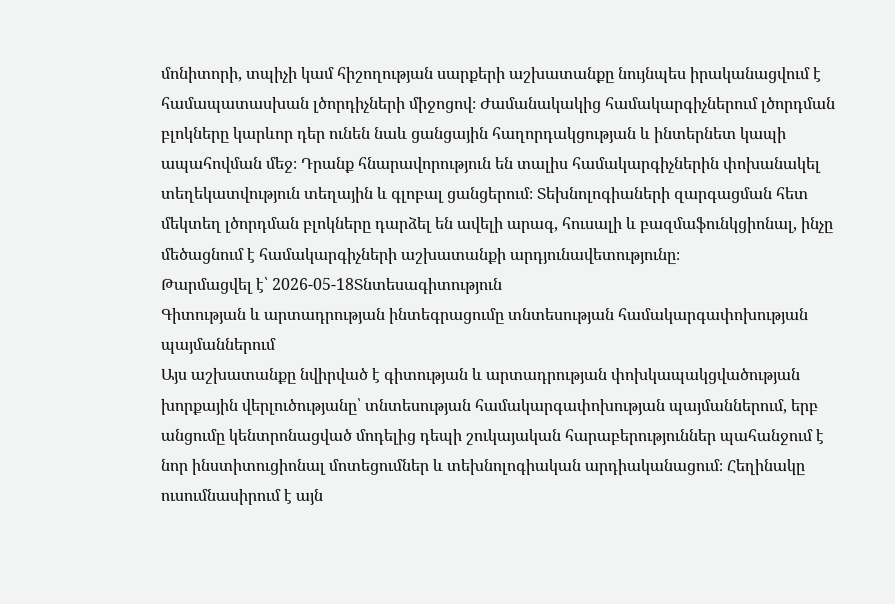մոնիտորի, տպիչի կամ հիշողության սարքերի աշխատանքը նույնպես իրականացվում է համապատասխան լծորդիչների միջոցով։ Ժամանակակից համակարգիչներում լծորդման բլոկները կարևոր դեր ունեն նաև ցանցային հաղորդակցության և ինտերնետ կապի ապահովման մեջ։ Դրանք հնարավորություն են տալիս համակարգիչներին փոխանակել տեղեկատվություն տեղային և գլոբալ ցանցերում։ Տեխնոլոգիաների զարգացման հետ մեկտեղ լծորդման բլոկները դարձել են ավելի արագ, հուսալի և բազմաֆունկցիոնալ, ինչը մեծացնում է համակարգիչների աշխատանքի արդյունավետությունը։
Թարմացվել է՝ 2026-05-18Տնտեսագիտություն
Գիտության և արտադրության ինտեգրացումը տնտեսության համակարգափոխության պայմաններում
Այս աշխատանքը նվիրված է գիտության և արտադրության փոխկապակցվածության խորքային վերլուծությանը՝ տնտեսության համակարգափոխության պայմաններում, երբ անցումը կենտրոնացված մոդելից դեպի շուկայական հարաբերություններ պահանջում է նոր ինստիտուցիոնալ մոտեցումներ և տեխնոլոգիական արդիականացում։ Հեղինակը ուսումնասիրում է այն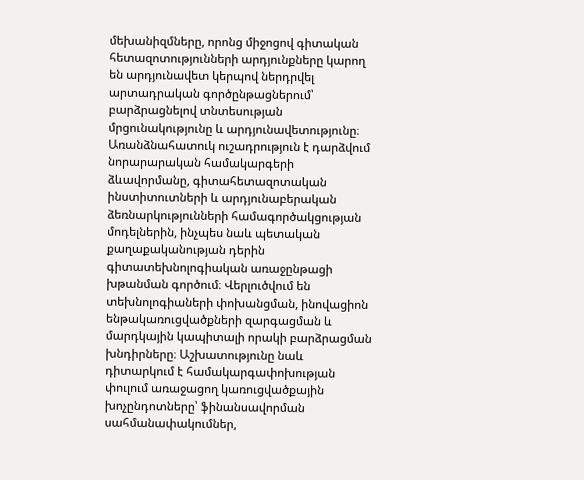մեխանիզմները, որոնց միջոցով գիտական հետազոտությունների արդյունքները կարող են արդյունավետ կերպով ներդրվել արտադրական գործընթացներում՝ բարձրացնելով տնտեսության մրցունակությունը և արդյունավետությունը։ Առանձնահատուկ ուշադրություն է դարձվում նորարարական համակարգերի ձևավորմանը, գիտահետազոտական ինստիտուտների և արդյունաբերական ձեռնարկությունների համագործակցության մոդելներին, ինչպես նաև պետական քաղաքականության դերին գիտատեխնոլոգիական առաջընթացի խթանման գործում։ Վերլուծվում են տեխնոլոգիաների փոխանցման, ինովացիոն ենթակառուցվածքների զարգացման և մարդկային կապիտալի որակի բարձրացման խնդիրները։ Աշխատությունը նաև դիտարկում է համակարգափոխության փուլում առաջացող կառուցվածքային խոչընդոտները՝ ֆինանսավորման սահմանափակումներ,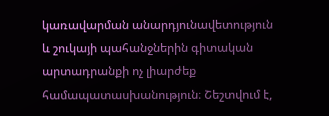կառավարման անարդյունավետություն և շուկայի պահանջներին գիտական արտադրանքի ոչ լիարժեք համապատասխանություն։ Շեշտվում է,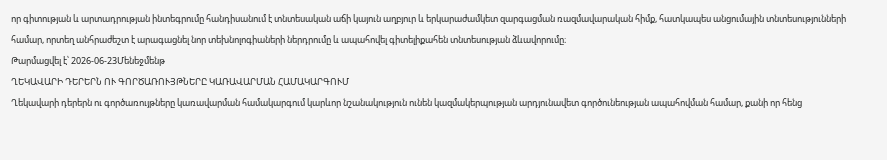որ գիտության և արտադրության ինտեգրումը հանդիսանում է տնտեսական աճի կայուն աղբյուր և երկարաժամկետ զարգացման ռազմավարական հիմք, հատկապես անցումային տնտեսությունների համար, որտեղ անհրաժեշտ է արագացնել նոր տեխնոլոգիաների ներդրումը և ապահովել գիտելիքահեն տնտեսության ձևավորումը։
Թարմացվել է՝ 2026-06-23Մենեջմենթ
ՂԵԿԱՎԱՐԻ ԴԵՐԵՐՆ ՈՒ ԳՈՐԾԱՌՈՒՅԹՆԵՐԸ ԿԱՌԱՎԱՐՄԱՆ ՀԱՄԱԿԱՐԳՈՒՄ
Ղեկավարի դերերն ու գործառույթները կառավարման համակարգում կարևոր նշանակություն ունեն կազմակերպության արդյունավետ գործունեության ապահովման համար, քանի որ հենց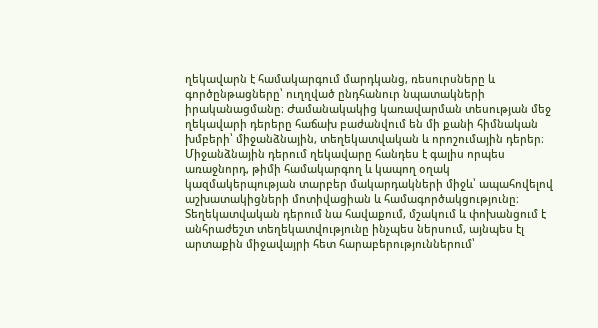ղեկավարն է համակարգում մարդկանց, ռեսուրսները և գործընթացները՝ ուղղված ընդհանուր նպատակների իրականացմանը։ Ժամանակակից կառավարման տեսության մեջ ղեկավարի դերերը հաճախ բաժանվում են մի քանի հիմնական խմբերի՝ միջանձնային, տեղեկատվական և որոշումային դերեր։ Միջանձնային դերում ղեկավարը հանդես է գալիս որպես առաջնորդ, թիմի համակարգող և կապող օղակ կազմակերպության տարբեր մակարդակների միջև՝ ապահովելով աշխատակիցների մոտիվացիան և համագործակցությունը։ Տեղեկատվական դերում նա հավաքում, մշակում և փոխանցում է անհրաժեշտ տեղեկատվությունը ինչպես ներսում, այնպես էլ արտաքին միջավայրի հետ հարաբերություններում՝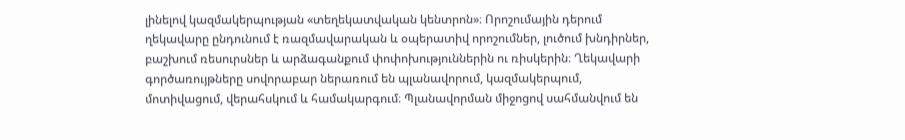լինելով կազմակերպության «տեղեկատվական կենտրոն»։ Որոշումային դերում ղեկավարը ընդունում է ռազմավարական և օպերատիվ որոշումներ, լուծում խնդիրներ, բաշխում ռեսուրսներ և արձագանքում փոփոխություններին ու ռիսկերին։ Ղեկավարի գործառույթները սովորաբար ներառում են պլանավորում, կազմակերպում, մոտիվացում, վերահսկում և համակարգում։ Պլանավորման միջոցով սահմանվում են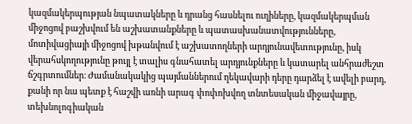կազմակերպության նպատակները և դրանց հասնելու ուղիները, կազմակերպման միջոցով բաշխվում են աշխատանքները և պատասխանատվությունները, մոտիվացիայի միջոցով խթանվում է աշխատողների արդյունավետությունը, իսկ վերահսկողությունը թույլ է տալիս գնահատել արդյունքները և կատարել անհրաժեշտ ճշգրտումներ։ Ժամանակակից պայմաններում ղեկավարի դերը դարձել է ավելի բարդ, քանի որ նա պետք է հաշվի առնի արագ փոփոխվող տնտեսական միջավայրը, տեխնոլոգիական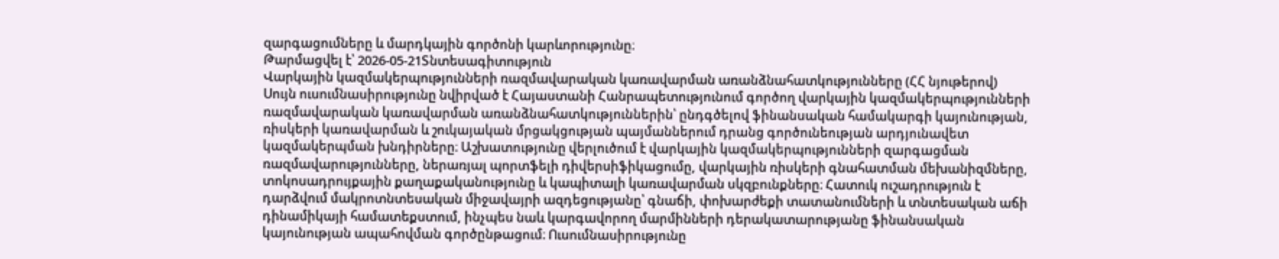զարգացումները և մարդկային գործոնի կարևորությունը։
Թարմացվել է՝ 2026-05-21Տնտեսագիտություն
Վարկային կազմակերպությունների ռազմավարական կառավարման առանձնահատկությունները (ՀՀ նյութերով)
Սույն ուսումնասիրությունը նվիրված է Հայաստանի Հանրապետությունում գործող վարկային կազմակերպությունների ռազմավարական կառավարման առանձնահատկություններին՝ ընդգծելով ֆինանսական համակարգի կայունության, ռիսկերի կառավարման և շուկայական մրցակցության պայմաններում դրանց գործունեության արդյունավետ կազմակերպման խնդիրները։ Աշխատությունը վերլուծում է վարկային կազմակերպությունների զարգացման ռազմավարությունները, ներառյալ պորտֆելի դիվերսիֆիկացումը, վարկային ռիսկերի գնահատման մեխանիզմները, տոկոսադրույքային քաղաքականությունը և կապիտալի կառավարման սկզբունքները։ Հատուկ ուշադրություն է դարձվում մակրոտնտեսական միջավայրի ազդեցությանը՝ գնաճի, փոխարժեքի տատանումների և տնտեսական աճի դինամիկայի համատեքստում, ինչպես նաև կարգավորող մարմինների դերակատարությանը ֆինանսական կայունության ապահովման գործընթացում։ Ուսումնասիրությունը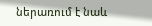ներառում է նաև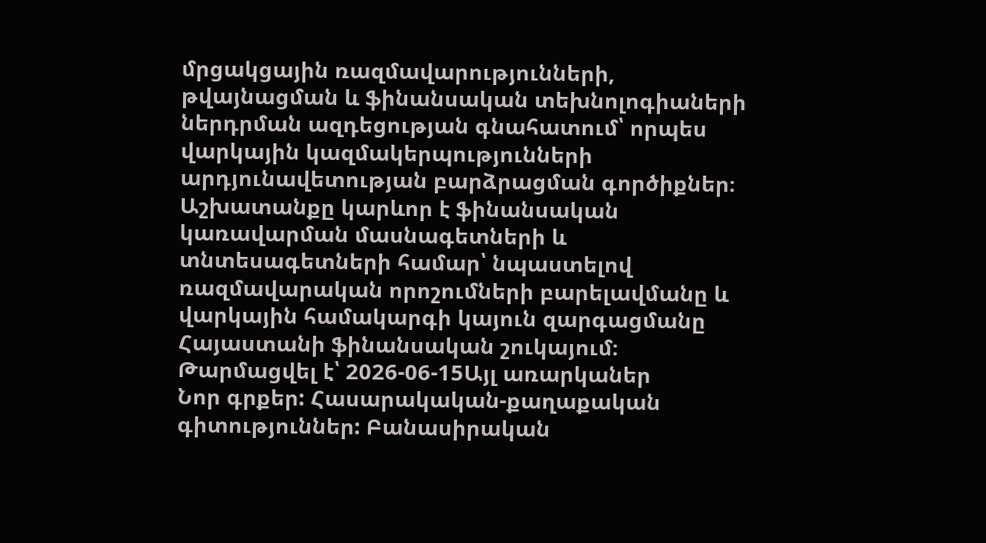մրցակցային ռազմավարությունների, թվայնացման և ֆինանսական տեխնոլոգիաների ներդրման ազդեցության գնահատում՝ որպես վարկային կազմակերպությունների արդյունավետության բարձրացման գործիքներ։ Աշխատանքը կարևոր է ֆինանսական կառավարման մասնագետների և տնտեսագետների համար՝ նպաստելով ռազմավարական որոշումների բարելավմանը և վարկային համակարգի կայուն զարգացմանը Հայաստանի ֆինանսական շուկայում։
Թարմացվել է՝ 2026-06-15Այլ առարկաներ
Նոր գրքեր: Հասարակական-քաղաքական գիտություններ: Բանասիրական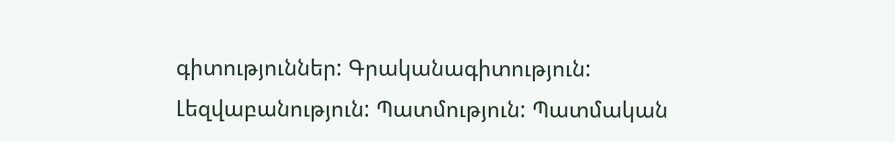գիտություններ: Գրականագիտություն: Լեզվաբանություն: Պատմություն: Պատմական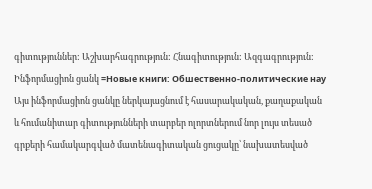գիտություններ: Աշխարհագրություն: Հնագիտություն: Ազգագրություն: Ինֆորմացիոն ցանկ =Новые книги: Обшественно-политические нау
Այս ինֆորմացիոն ցանկը ներկայացնում է հասարակական, քաղաքական և հումանիտար գիտությունների տարբեր ոլորտներում նոր լույս տեսած գրքերի համակարգված մատենագիտական ցուցակը՝ նախատեսված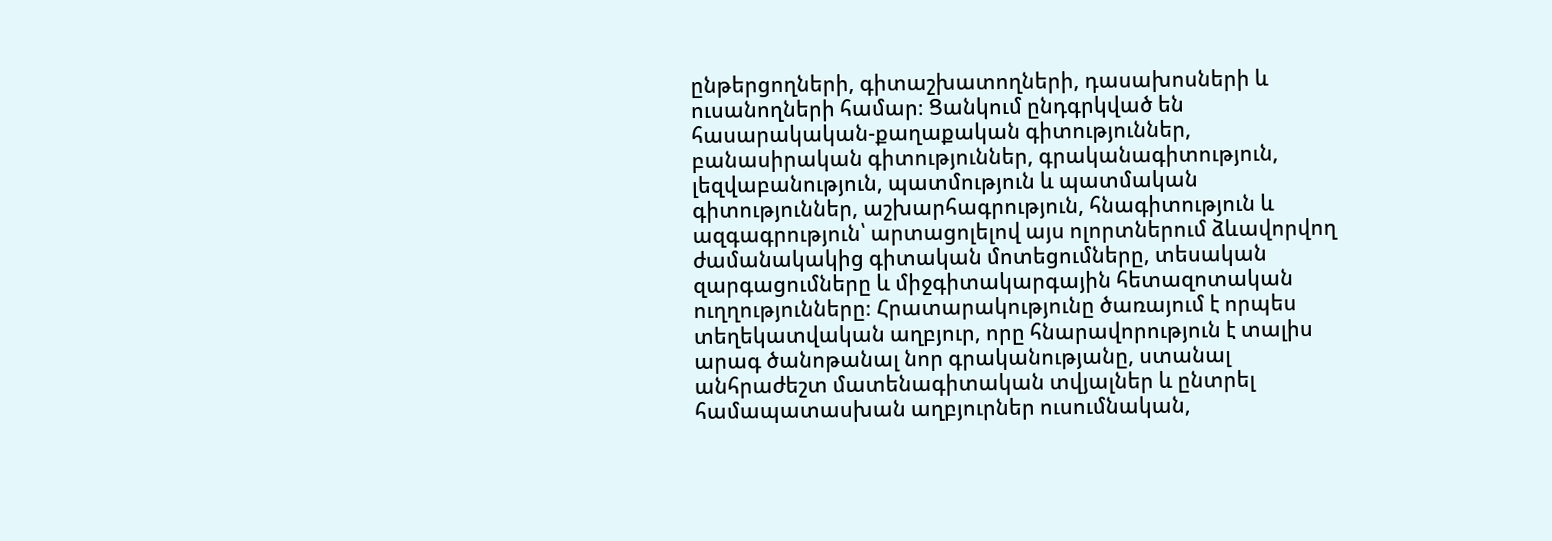ընթերցողների, գիտաշխատողների, դասախոսների և ուսանողների համար։ Ցանկում ընդգրկված են հասարակական-քաղաքական գիտություններ, բանասիրական գիտություններ, գրականագիտություն, լեզվաբանություն, պատմություն և պատմական գիտություններ, աշխարհագրություն, հնագիտություն և ազգագրություն՝ արտացոլելով այս ոլորտներում ձևավորվող ժամանակակից գիտական մոտեցումները, տեսական զարգացումները և միջգիտակարգային հետազոտական ուղղությունները։ Հրատարակությունը ծառայում է որպես տեղեկատվական աղբյուր, որը հնարավորություն է տալիս արագ ծանոթանալ նոր գրականությանը, ստանալ անհրաժեշտ մատենագիտական տվյալներ և ընտրել համապատասխան աղբյուրներ ուսումնական,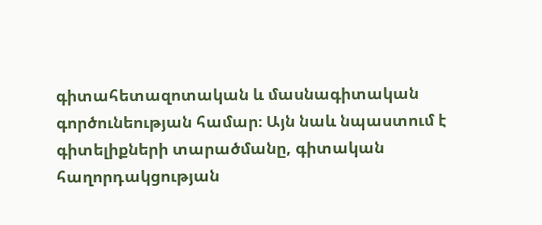գիտահետազոտական և մասնագիտական գործունեության համար։ Այն նաև նպաստում է գիտելիքների տարածմանը, գիտական հաղորդակցության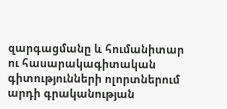զարգացմանը և հումանիտար ու հասարակագիտական գիտությունների ոլորտներում արդի գրականության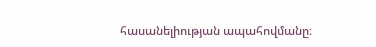հասանելիության ապահովմանը։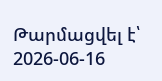Թարմացվել է՝ 2026-06-16